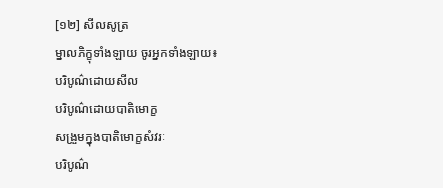[១២] សីលសូត្រ
ម្នាលភិក្ខុទាំងឡាយ ចូរអ្នកទាំងឡាយ៖
បរិបូណ៌ដោយសីល
បរិបូណ៌ដោយបាតិមោក្ខ
សង្រួមក្នុងបាតិមោក្ខសំវរៈ
បរិបូណ៌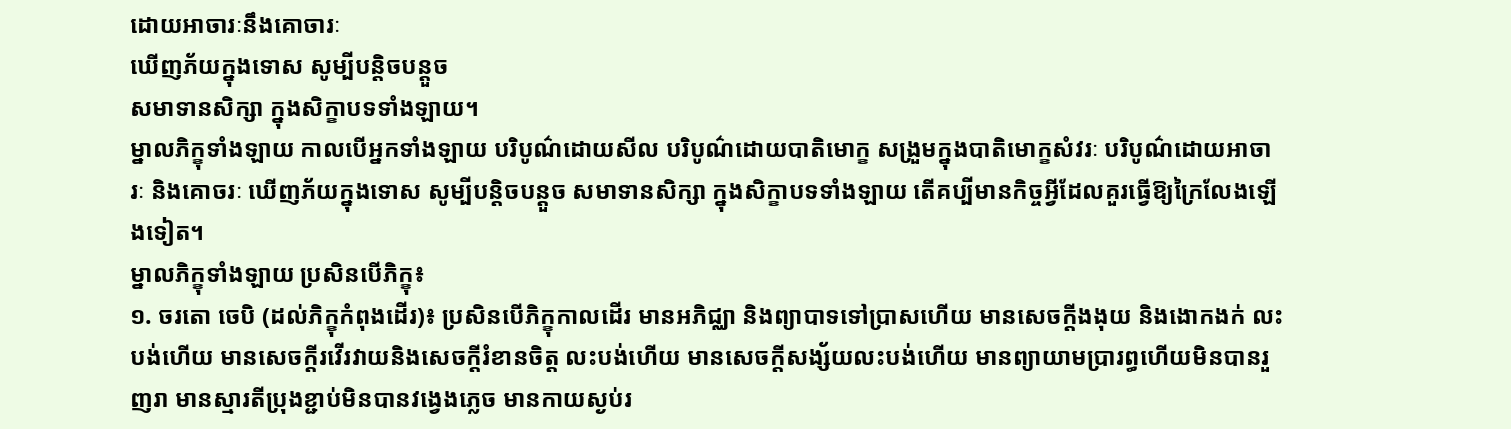ដោយអាចារៈនឹងគោចារៈ
ឃើញភ័យក្នុងទោស សូម្បីបន្តិចបន្តួច
សមាទានសិក្សា ក្នុងសិក្ខាបទទាំងឡាយ។
ម្នាលភិក្ខុទាំងឡាយ កាលបើអ្នកទាំងឡាយ បរិបូណ៌ដោយសីល បរិបូណ៌ដោយបាតិមោក្ខ សង្រួមក្នុងបាតិមោក្ខសំវរៈ បរិបូណ៌ដោយអាចារៈ និងគោចរៈ ឃើញភ័យក្នុងទោស សូម្បីបន្តិចបន្តួច សមាទានសិក្សា ក្នុងសិក្ខាបទទាំងឡាយ តើគប្បីមានកិច្ចអ្វីដែលគួរធ្វើឱ្យក្រៃលែងឡើងទៀត។
ម្នាលភិក្ខុទាំងឡាយ ប្រសិនបើភិក្ខុ៖
១. ចរតោ ចេបិ (ដល់ភិក្ខុកំពុងដើរ)៖ ប្រសិនបើភិក្ខុកាលដើរ មានអភិជ្ឈា និងព្យាបាទទៅប្រាសហើយ មានសេចក្តីងងុយ និងងោកងក់ លះបង់ហើយ មានសេចក្តីរវើរវាយនិងសេចក្តីរំខានចិត្ត លះបង់ហើយ មានសេចក្តីសង្ស័យលះបង់ហើយ មានព្យាយាមប្រារព្ធហើយមិនបានរួញរា មានស្មារតីប្រុងខ្ជាប់មិនបានវង្វេងភ្លេច មានកាយស្ងប់រ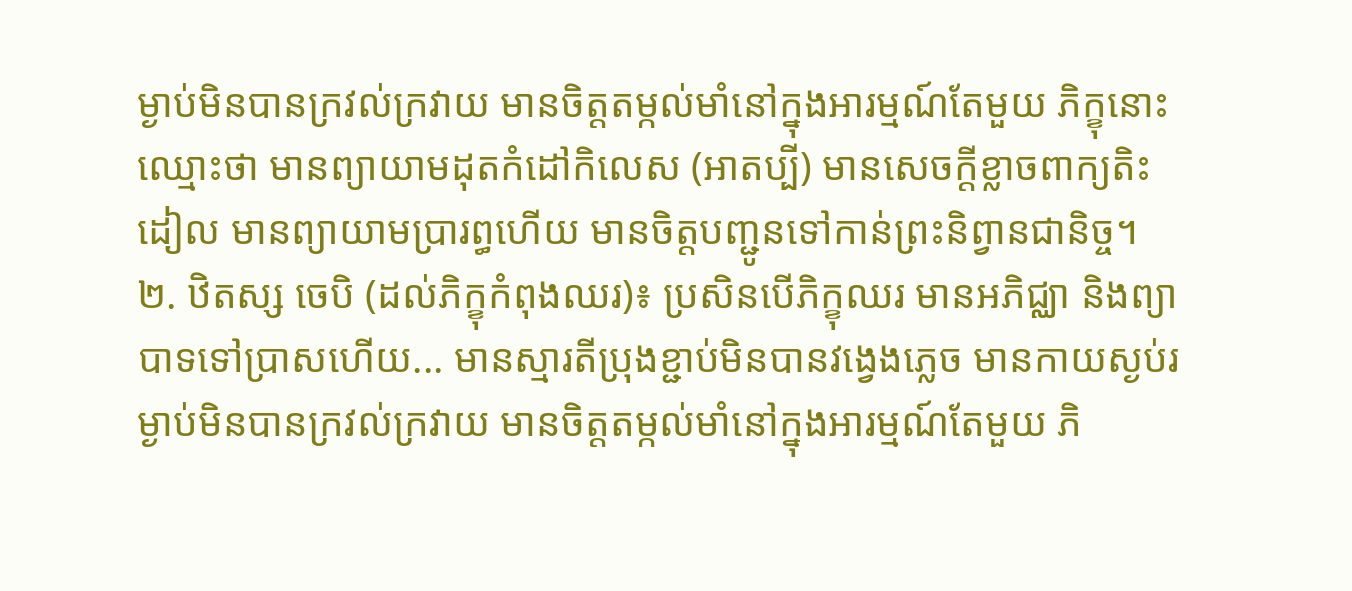ម្ងាប់មិនបានក្រវល់ក្រវាយ មានចិត្តតម្កល់មាំនៅក្នុងអារម្មណ៍តែមួយ ភិក្ខុនោះឈ្មោះថា មានព្យាយាមដុតកំដៅកិលេស (អាតប្បី) មានសេចក្តីខ្លាចពាក្យតិះដៀល មានព្យាយាមប្រារព្ធហើយ មានចិត្តបញ្ជូនទៅកាន់ព្រះនិព្វានជានិច្ច។
២. ឋិតស្ស ចេបិ (ដល់ភិក្ខុកំពុងឈរ)៖ ប្រសិនបើភិក្ខុឈរ មានអភិជ្ឈា និងព្យាបាទទៅប្រាសហើយ... មានស្មារតីប្រុងខ្ជាប់មិនបានវង្វេងភ្លេច មានកាយស្ងប់រម្ងាប់មិនបានក្រវល់ក្រវាយ មានចិត្តតម្កល់មាំនៅក្នុងអារម្មណ៍តែមួយ ភិ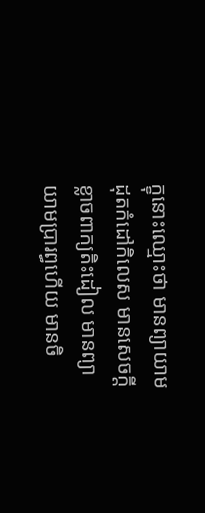ក្ខុនោះឈ្មោះថា មានព្យាយាមដុតកំដៅកិលេស មានសេចក្តីខ្លាចពាក្យតិះដៀល មានព្យាយាមប្រារព្ធហើយ មានចិ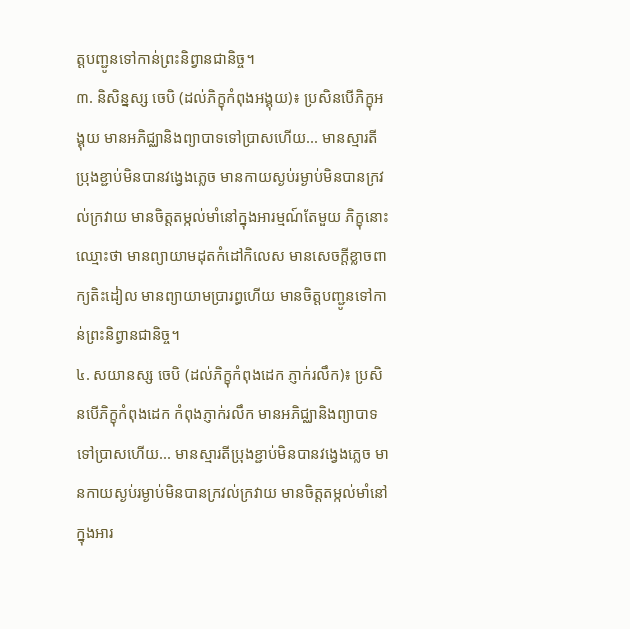ត្តបញ្ជូនទៅកាន់ព្រះនិព្វានជានិច្ច។
៣. និសិន្នស្ស ចេបិ (ដល់ភិក្ខុកំពុងអង្គុយ)៖ ប្រសិនបើភិក្ខុអង្គុយ មានអភិជ្ឈានិងព្យាបាទទៅប្រាសហើយ... មានស្មារតីប្រុងខ្ជាប់មិនបានវង្វេងភ្លេច មានកាយស្ងប់រម្ងាប់មិនបានក្រវល់ក្រវាយ មានចិត្តតម្កល់មាំនៅក្នុងអារម្មណ៍តែមួយ ភិក្ខុនោះឈ្មោះថា មានព្យាយាមដុតកំដៅកិលេស មានសេចក្តីខ្លាចពាក្យតិះដៀល មានព្យាយាមប្រារព្ធហើយ មានចិត្តបញ្ជូនទៅកាន់ព្រះនិព្វានជានិច្ច។
៤. សយានស្ស ចេបិ (ដល់ភិក្ខុកំពុងដេក ភ្ញាក់រលឹក)៖ ប្រសិនបើភិក្ខុកំពុងដេក កំពុងភ្ញាក់រលឹក មានអភិជ្ឈានិងព្យាបាទទៅប្រាសហើយ... មានស្មារតីប្រុងខ្ជាប់មិនបានវង្វេងភ្លេច មានកាយស្ងប់រម្ងាប់មិនបានក្រវល់ក្រវាយ មានចិត្តតម្កល់មាំនៅក្នុងអារ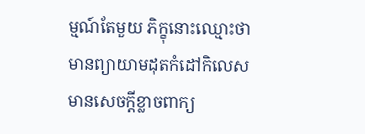ម្មណ៍តែមួយ ភិក្ខុនោះឈ្មោះថា មានព្យាយាមដុតកំដៅកិលេស មានសេចក្តីខ្លាចពាក្យ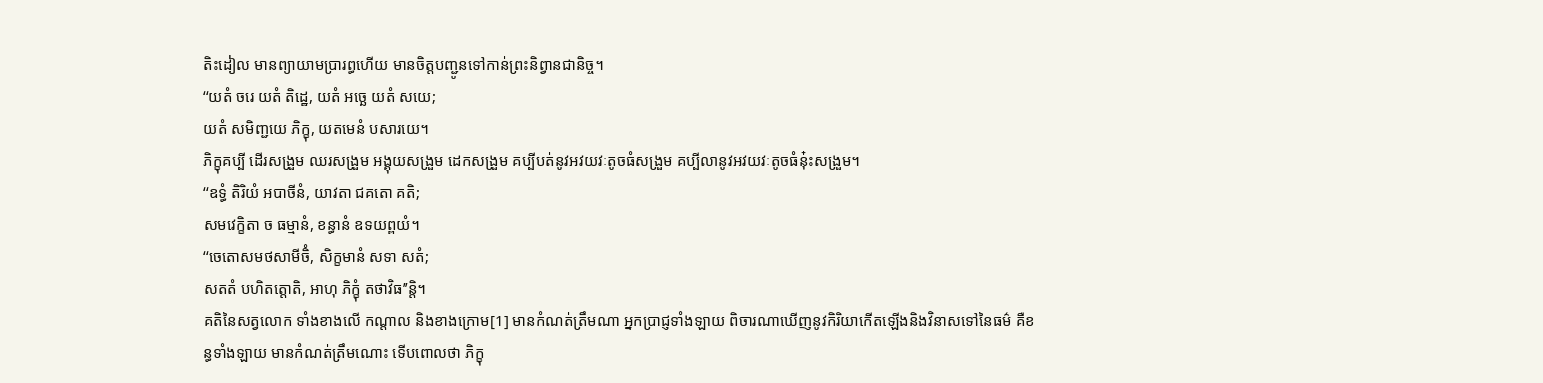តិះដៀល មានព្យាយាមប្រារព្ធហើយ មានចិត្តបញ្ជូនទៅកាន់ព្រះនិព្វានជានិច្ច។
‘‘យតំ ចរេ យតំ តិដ្ឋេ, យតំ អច្ឆេ យតំ សយេ;
យតំ សមិញ្ជយេ ភិក្ខុ, យតមេនំ បសារយេ។
ភិក្ខុគប្បី ដើរសង្រួម ឈរសង្រួម អង្គុយសង្រួម ដេកសង្រួម គប្បីបត់នូវអវយវៈតូចធំសង្រួម គប្បីលានូវអវយវៈតូចធំនុ៎ះសង្រួម។
‘‘ឧទ្ធំ តិរិយំ អបាចីនំ, យាវតា ជគតោ គតិ;
សមវេក្ខិតា ច ធម្មានំ, ខន្ធានំ ឧទយព្ពយំ។
‘‘ចេតោសមថសាមីចិំ, សិក្ខមានំ សទា សតំ;
សតតំ បហិតត្តោតិ, អាហុ ភិក្ខុំ តថាវិធ’’ន្តិ។
គតិនៃសត្វលោក ទាំងខាងលើ កណ្តាល និងខាងក្រោម[1] មានកំណត់ត្រឹមណា អ្នកប្រាជ្ញទាំងឡាយ ពិចារណាឃើញនូវកិរិយាកើតឡើងនិងវិនាសទៅនៃធម៌ គឺខន្ធទាំងឡាយ មានកំណត់ត្រឹមណោះ ទើបពោលថា ភិក្ខុ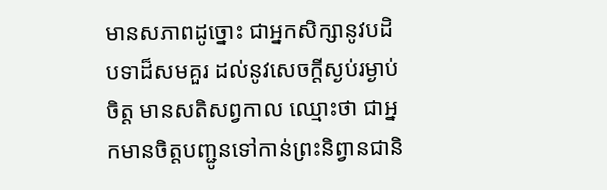មានសភាពដូច្នោះ ជាអ្នកសិក្សានូវបដិបទាដ៏សមគួរ ដល់នូវសេចក្តីស្ងប់រម្ងាប់ចិត្ត មានសតិសព្វកាល ឈ្មោះថា ជាអ្នកមានចិត្តបញ្ជូនទៅកាន់ព្រះនិព្វានជានិ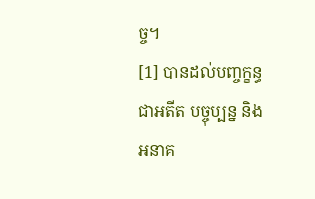ច្ច។
[1] បានដល់បញ្ចក្ខន្ធជាអតីត បច្ចុប្បន្ន និងអនាគ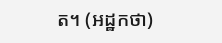ត។ (អដ្ឋកថា)